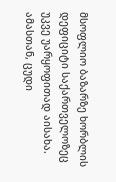მსოფლიო ბაზარზე ხორბლის დეფიციტი საქართველოზეც უკვე უარყოფითად აისახა. ამასთან, ცუდი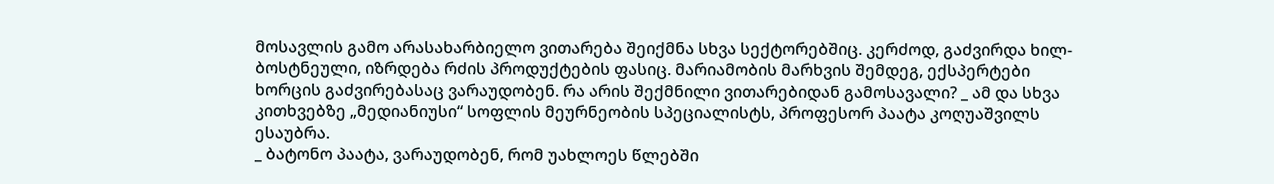მოსავლის გამო არასახარბიელო ვითარება შეიქმნა სხვა სექტორებშიც. კერძოდ, გაძვირდა ხილ-ბოსტნეული, იზრდება რძის პროდუქტების ფასიც. მარიამობის მარხვის შემდეგ, ექსპერტები ხორცის გაძვირებასაც ვარაუდობენ. რა არის შექმნილი ვითარებიდან გამოსავალი? _ ამ და სხვა კითხვებზე „მედიანიუსი“ სოფლის მეურნეობის სპეციალისტს, პროფესორ პაატა კოღუაშვილს ესაუბრა.
_ ბატონო პაატა, ვარაუდობენ, რომ უახლოეს წლებში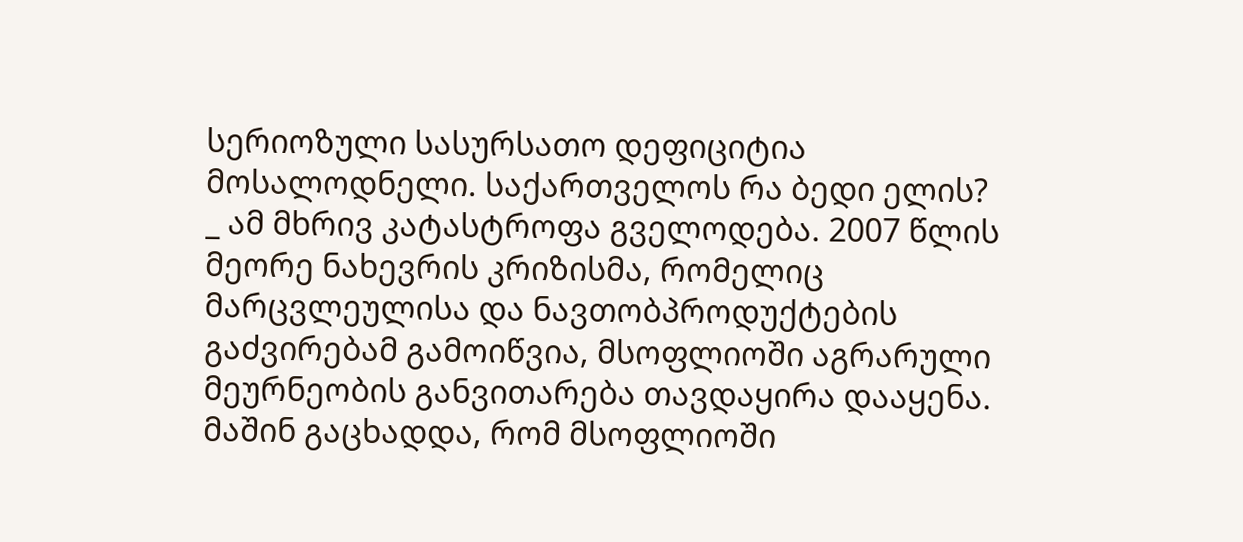სერიოზული სასურსათო დეფიციტია მოსალოდნელი. საქართველოს რა ბედი ელის?
_ ამ მხრივ კატასტროფა გველოდება. 2007 წლის მეორე ნახევრის კრიზისმა, რომელიც მარცვლეულისა და ნავთობპროდუქტების გაძვირებამ გამოიწვია, მსოფლიოში აგრარული მეურნეობის განვითარება თავდაყირა დააყენა. მაშინ გაცხადდა, რომ მსოფლიოში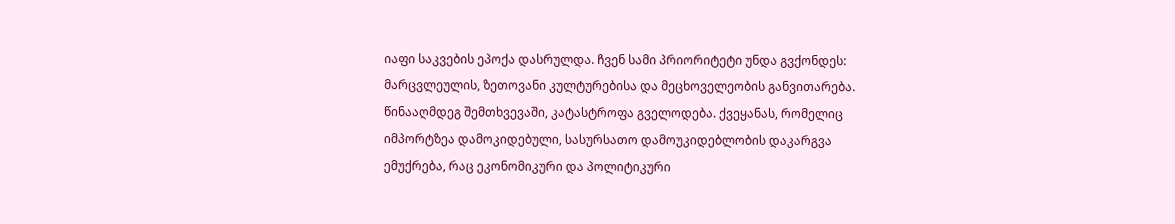იაფი საკვების ეპოქა დასრულდა. ჩვენ სამი პრიორიტეტი უნდა გვქონდეს: მარცვლეულის, ზეთოვანი კულტურებისა და მეცხოველეობის განვითარება. წინააღმდეგ შემთხვევაში, კატასტროფა გველოდება. ქვეყანას, რომელიც იმპორტზეა დამოკიდებული, სასურსათო დამოუკიდებლობის დაკარგვა ემუქრება, რაც ეკონომიკური და პოლიტიკური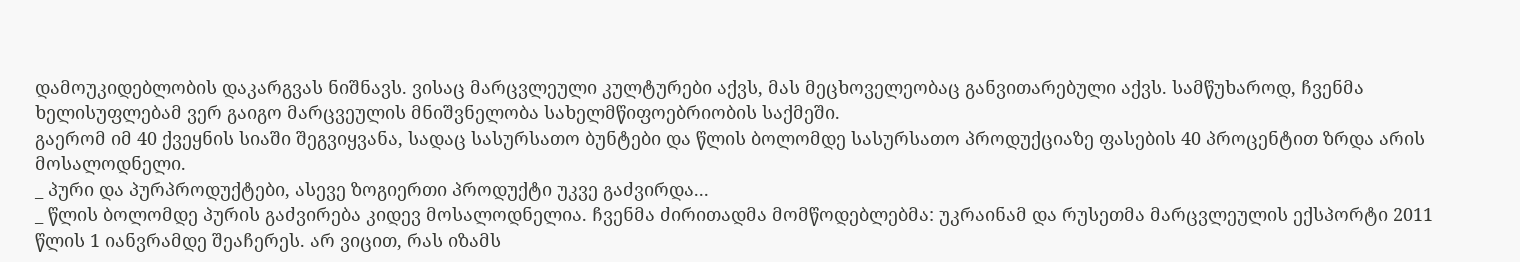დამოუკიდებლობის დაკარგვას ნიშნავს. ვისაც მარცვლეული კულტურები აქვს, მას მეცხოველეობაც განვითარებული აქვს. სამწუხაროდ, ჩვენმა ხელისუფლებამ ვერ გაიგო მარცვეულის მნიშვნელობა სახელმწიფოებრიობის საქმეში.
გაერომ იმ 40 ქვეყნის სიაში შეგვიყვანა, სადაც სასურსათო ბუნტები და წლის ბოლომდე სასურსათო პროდუქციაზე ფასების 40 პროცენტით ზრდა არის მოსალოდნელი.
_ პური და პურპროდუქტები, ასევე ზოგიერთი პროდუქტი უკვე გაძვირდა...
_ წლის ბოლომდე პურის გაძვირება კიდევ მოსალოდნელია. ჩვენმა ძირითადმა მომწოდებლებმა: უკრაინამ და რუსეთმა მარცვლეულის ექსპორტი 2011 წლის 1 იანვრამდე შეაჩერეს. არ ვიცით, რას იზამს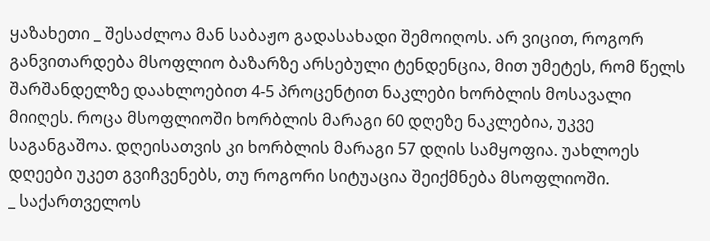ყაზახეთი _ შესაძლოა მან საბაჟო გადასახადი შემოიღოს. არ ვიცით, როგორ განვითარდება მსოფლიო ბაზარზე არსებული ტენდენცია, მით უმეტეს, რომ წელს შარშანდელზე დაახლოებით 4-5 პროცენტით ნაკლები ხორბლის მოსავალი მიიღეს. როცა მსოფლიოში ხორბლის მარაგი 60 დღეზე ნაკლებია, უკვე საგანგაშოა. დღეისათვის კი ხორბლის მარაგი 57 დღის სამყოფია. უახლოეს დღეები უკეთ გვიჩვენებს, თუ როგორი სიტუაცია შეიქმნება მსოფლიოში.
_ საქართველოს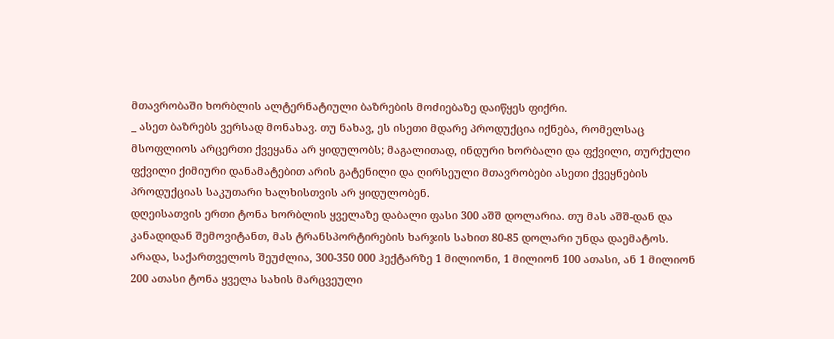მთავრობაში ხორბლის ალტერნატიული ბაზრების მოძიებაზე დაიწყეს ფიქრი.
_ ასეთ ბაზრებს ვერსად მონახავ. თუ ნახავ, ეს ისეთი მდარე პროდუქცია იქნება, რომელსაც მსოფლიოს არცერთი ქვეყანა არ ყიდულობს; მაგალითად, ინდური ხორბალი და ფქვილი, თურქული ფქვილი ქიმიური დანამატებით არის გატენილი და ღირსეული მთავრობები ასეთი ქვეყნების პროდუქციას საკუთარი ხალხისთვის არ ყიდულობენ.
დღეისათვის ერთი ტონა ხორბლის ყველაზე დაბალი ფასი 300 აშშ დოლარია. თუ მას აშშ-დან და კანადიდან შემოვიტანთ, მას ტრანსპორტირების ხარჯის სახით 80-85 დოლარი უნდა დაემატოს. არადა, საქართველოს შეუძლია, 300-350 000 ჰექტარზე 1 მილიონი, 1 მილიონ 100 ათასი, ან 1 მილიონ 200 ათასი ტონა ყველა სახის მარცვეული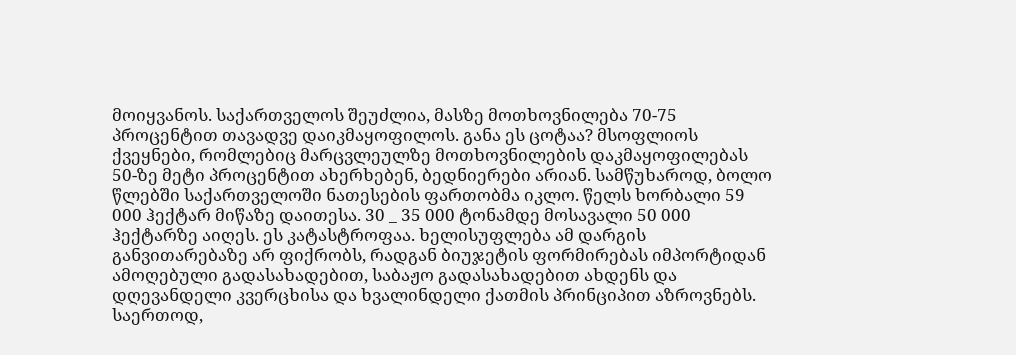მოიყვანოს. საქართველოს შეუძლია, მასზე მოთხოვნილება 70-75 პროცენტით თავადვე დაიკმაყოფილოს. განა ეს ცოტაა? მსოფლიოს ქვეყნები, რომლებიც მარცვლეულზე მოთხოვნილების დაკმაყოფილებას 50-ზე მეტი პროცენტით ახერხებენ, ბედნიერები არიან. სამწუხაროდ, ბოლო წლებში საქართველოში ნათესების ფართობმა იკლო. წელს ხორბალი 59 000 ჰექტარ მიწაზე დაითესა. 30 _ 35 000 ტონამდე მოსავალი 50 000 ჰექტარზე აიღეს. ეს კატასტროფაა. ხელისუფლება ამ დარგის განვითარებაზე არ ფიქრობს, რადგან ბიუჯეტის ფორმირებას იმპორტიდან ამოღებული გადასახადებით, საბაჟო გადასახადებით ახდენს და დღევანდელი კვერცხისა და ხვალინდელი ქათმის პრინციპით აზროვნებს.
საერთოდ,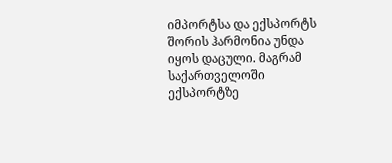იმპორტსა და ექსპორტს შორის ჰარმონია უნდა იყოს დაცული. მაგრამ საქართველოში ექსპორტზე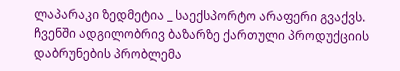ლაპარაკი ზედმეტია _ საექსპორტო არაფერი გვაქვს. ჩვენში ადგილობრივ ბაზარზე ქართული პროდუქციის დაბრუნების პრობლემა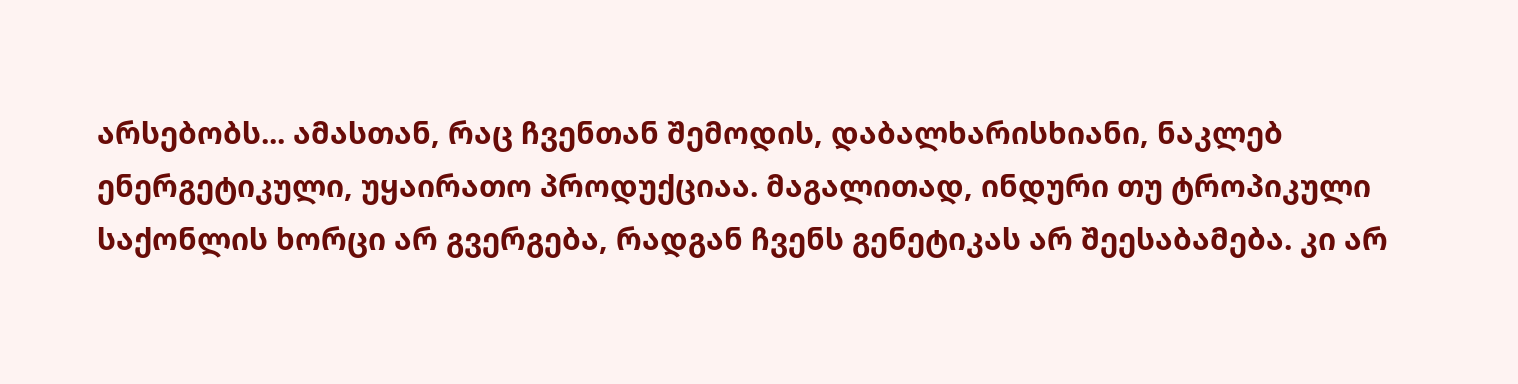არსებობს... ამასთან, რაც ჩვენთან შემოდის, დაბალხარისხიანი, ნაკლებ ენერგეტიკული, უყაირათო პროდუქციაა. მაგალითად, ინდური თუ ტროპიკული საქონლის ხორცი არ გვერგება, რადგან ჩვენს გენეტიკას არ შეესაბამება. კი არ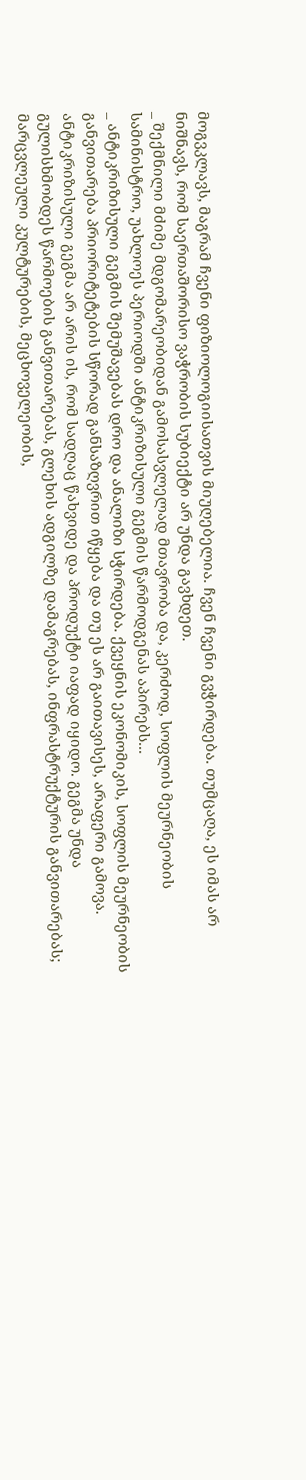მოგვკლავს, მაგრამ ჩვენი ფიზიოლოგიისათვის მიუღებელია. ჩვენ ჩვენი გვჭირდება. თუმცაღა, ეს იმას არ ნიშნავს, რომ საერთაშორისო ვაჭრობის სუბიექტი არ უნდა გავხდეთ.
_ შექმნილი მძიმე მდგომარეობიდან გამოსასვლელად მთავრობა და, კერძოდ, სოფლის მეურნეობის სამინისტრო, უახლოეს პერიოდში ანტიკრიზისული გეგმის წარმოდგენას აპირებს...
_ ანტიკრიზისული გეგმის შემუშავებას დრო და ანალიზი სჭირდება. ქვეყნის ეკონომიკის, სოფლის მეურნეობის განვითარება პრიორიტეტების სწორად განსაზღვრით იწყება და თუ ეს არ გაითავისეს, არაფერი გამოვა. ანტიკრიზისული გეგმა არ არის ის, რომ სადღაც წახვიდე და პროდუქტი იაფად იყიდო. გეგმა უნდა გულისხმობდეს წარმოების განვითარებას, გლეხის ადგილზე დამაგრებას, ინფრასტრუქტურის განვითარებას; მარცვლეული კულტურების, მეცხოველეობის,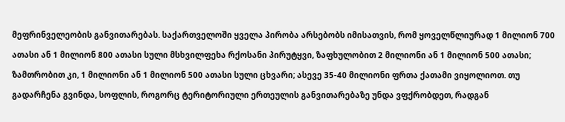მეფრინველეობის განვითარებას. საქართველოში ყველა პირობა არსებობს იმისათვის, რომ ყოველწლიურად 1 მილიონ 700 ათასი ან 1 მილიონ 800 ათასი სული მსხვილფეხა რქოსანი პირუტყვი, ზაფხულობით 2 მილიონი ან 1 მილიონ 500 ათასი; ზამთრობით კი, 1 მილიონი ან 1 მილიონ 500 ათასი სული ცხვარი; ასევე 35-40 მილიონი ფრთა ქათამი ვიყოლიოთ. თუ გადარჩენა გვინდა, სოფლის, როგორც ტერიტორიული ერთეულის განვითარებაზე უნდა ვფქრობდეთ, რადგან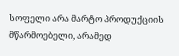სოფელი არა მარტო პროდუქციის მწარმოებელი, არამედ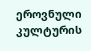ეროვნული კულტურის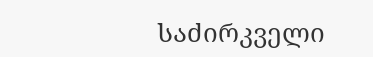საძირკველი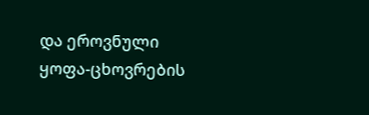და ეროვნული ყოფა-ცხოვრების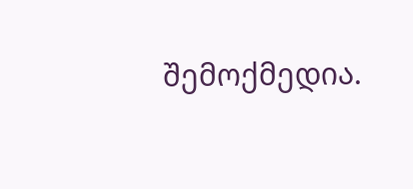შემოქმედია.